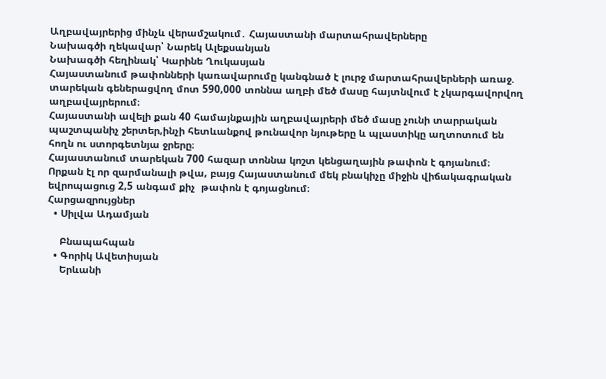Աղբավայրերից մինչև վերամշակում․ Հայաստանի մարտահրավերները
Նախագծի ղեկավար՝ Նարեկ Ալեքսանյան
Նախագծի հեղինակ՝ Կարինե Ղուկասյան
Հայաստանում թափոնների կառավարումը կանգնած է լուրջ մարտահրավերների առաջ. տարեկան գեներացվող մոտ 590,000 տոննա աղբի մեծ մասը հայտնվում է չկարգավորվող աղբավայրերում։
Հայաստանի ավելի քան 40 համայնքային աղբավայրերի մեծ մասը չունի տարրական պաշտպանիչ շերտեր,ինչի հետևանքով թունավոր նյութերը և պլաստիկը աղտոտում են հողն ու ստորգետնյա ջրերը։
Հայաստանում տարեկան 700 հազար տոննա կոշտ կենցաղային թափոն է գոյանում։ Որքան էլ որ զարմանալի թվա, բայց Հայաստանում մեկ բնակիչը միջին վիճակագրական եվրոպացուց 2,5 անգամ քիչ  թափոն է գոյացնում։
Հարցազրույցներ
  • Սիլվա Ադամյան

    Բնապահպան
  • Գորիկ Ավետիսյան
    Երևանի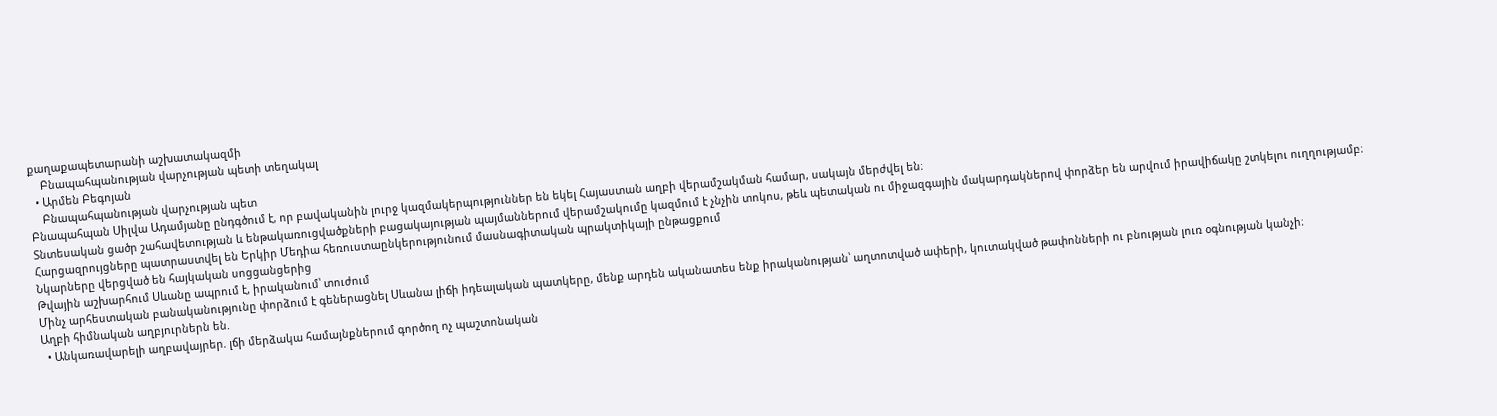քաղաքապետարանի աշխատակազմի
    Բնապահպանության վարչության պետի տեղակալ
  • Արմեն Բեգոյան
    Բնապահպանության վարչության պետ
Բնապահպան Սիլվա Ադամյանը ընդգծում է, որ բավականին լուրջ կազմակերպություններ են եկել Հայաստան աղբի վերամշակման համար, սակայն մերժվել են։
Տնտեսական ցածր շահավետության և ենթակառուցվածքների բացակայության պայմաններում վերամշակումը կազմում է չնչին տոկոս, թեև պետական ու միջազգային մակարդակներով փորձեր են արվում իրավիճակը շտկելու ուղղությամբ։
Հարցազրույցները պատրաստվել են Երկիր Մեդիա հեռուստաընկերությունում մասնագիտական պրակտիկայի ընթացքում
Նկարները վերցված են հայկական սոցցանցերից
Թվային աշխարհում Սևանը ապրում է, իրականում՝ տուժում
Մինչ արհեստական բանականությունը փորձում է գեներացնել Սևանա լիճի իդեալական պատկերը, մենք արդեն ականատես ենք իրականության՝ աղտոտված ափերի, կուտակված թափոնների ու բնության լուռ օգնության կանչի։
Աղբի հիմնական աղբյուրներն են.
  • Անկառավարելի աղբավայրեր. լճի մերձակա համայնքներում գործող ոչ պաշտոնական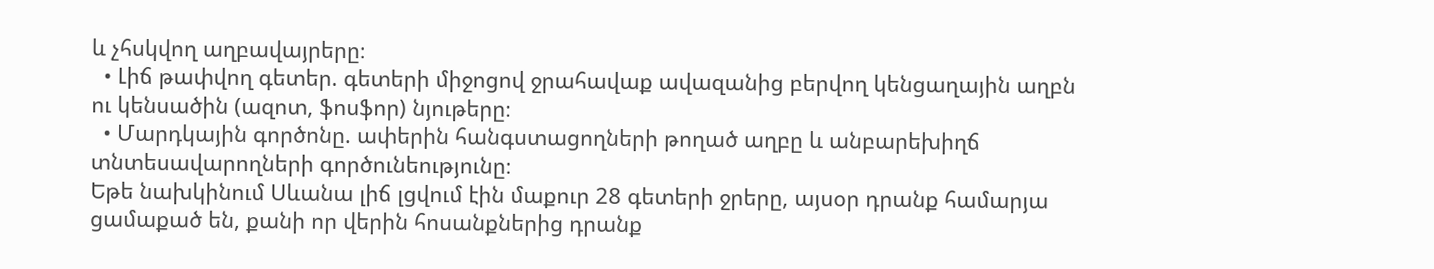և չհսկվող աղբավայրերը։
  • Լիճ թափվող գետեր. գետերի միջոցով ջրահավաք ավազանից բերվող կենցաղային աղբն ու կենսածին (ազոտ, ֆոսֆոր) նյութերը։
  • Մարդկային գործոնը. ափերին հանգստացողների թողած աղբը և անբարեխիղճ տնտեսավարողների գործունեությունը։
Եթե նախկինում Սևանա լիճ լցվում էին մաքուր 28 գետերի ջրերը, այսօր դրանք համարյա ցամաքած են, քանի որ վերին հոսանքներից դրանք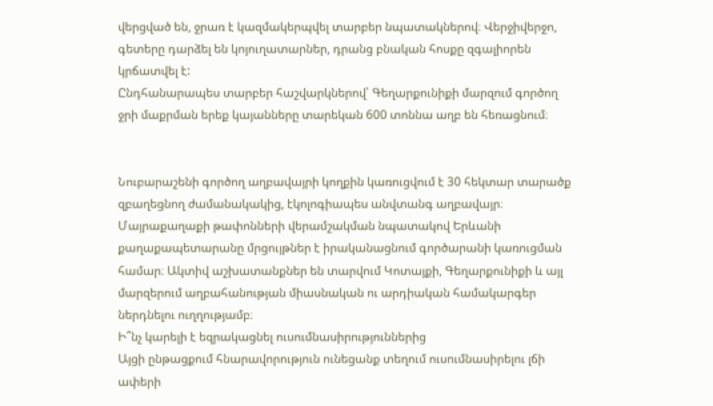վերցված են, ջրառ է կազմակերպվել տարբեր նպատակներով։ Վերջիվերջո, գետերը դարձել են կոյուղատարներ, դրանց բնական հոսքը զգալիորեն կրճատվել է:
Ընդհանարապես տարբեր հաշվարկներով՝ Գեղարքունիքի մարզում գործող ջրի մաքրման երեք կայանները տարեկան 600 տոննա աղբ են հեռացնում։


Նուբարաշենի գործող աղբավայրի կողքին կառուցվում է 30 հեկտար տարածք զբաղեցնող ժամանակակից, էկոլոգիապես անվտանգ աղբավայր։ Մայրաքաղաքի թափոնների վերամշակման նպատակով Երևանի քաղաքապետարանը մրցույթներ է իրականացնում գործարանի կառուցման համար։ Ակտիվ աշխատանքներ են տարվում Կոտայքի, Գեղարքունիքի և այլ մարզերում աղբահանության միասնական ու արդիական համակարգեր ներդնելու ուղղությամբ։
Ի՞նչ կարելի է եզրակացնել ուսումնասիրություններից
Այցի ընթացքում հնարավորություն ունեցանք տեղում ուսումնասիրելու լճի ափերի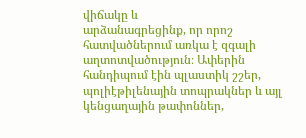վիճակը և
արձանագրեցինք, որ որոշ հատվածներում առկա է զգալի աղտոտվածություն։ Ափերին
հանդիպում էին պլաստիկ շշեր, պոլիէթիլենային տոպրակներ և այլ կենցաղային թափոններ,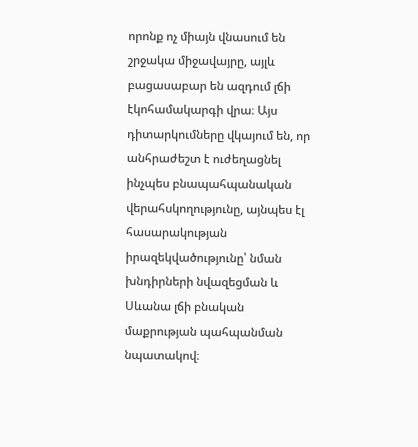որոնք ոչ միայն վնասում են շրջակա միջավայրը, այլև բացասաբար են ազդում լճի էկոհամակարգի վրա։ Այս դիտարկումները վկայում են, որ անհրաժեշտ է ուժեղացնել ինչպես բնապահպանական վերահսկողությունը, այնպես էլ հասարակության իրազեկվածությունը՝ նման խնդիրների նվազեցման և Սևանա լճի բնական մաքրության պահպանման նպատակով։